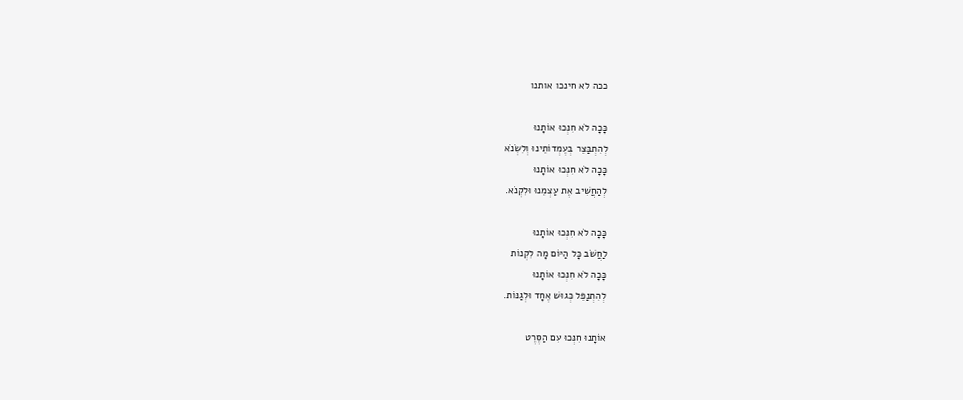ככה לא חינכו אותנו

כָּכָה לֹא חִנְּכוּ אוֹתָנוּ
לְהִתְבַּצֵּר בְּעֶמְדוֹתֵינוּ וְלִשְׂנֹא
כָּכָה לֹא חִנְּכוּ אוֹתָנוּ
לְהַחֲשִׁיב אֶת עַצְמֵנוּ וּלִקְנֹא.

כָּכָה לֹא חִנְּכוּ אוֹתָנוּ
לַחֲשֹׁב כָּל הַיּוֹם מָה לִקְנוֹת
כָּכָה לֹא חִנְּכוּ אוֹתָנוּ
לְהִתְנַפֵּל כְּגוּשׁ אֶחָד וּלְגַנּוֹת.

אוֹתָנוּ חִנְּכוּ עִם הַסֶּרֶט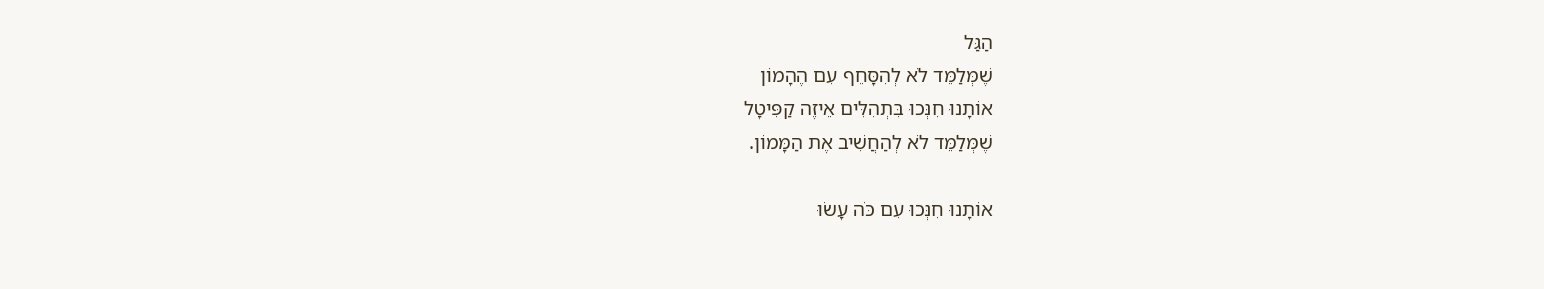הַגַּל
שֶׁמְּלַמֵּד לֹא לְהִסָּחֵף עִם הֶהָמוֹן
אוֹתָנוּ חִנְּכוּ בִּתְהִלִּים אֵיזֶה קַפִּיטָל
שֶׁמְּלַמֵּד לֹא לְהַחֲשִׁיב אֶת הַמָּמוֹן.

אוֹתָנוּ חִנְּכוּ עִם כֹּה עָשׂוּ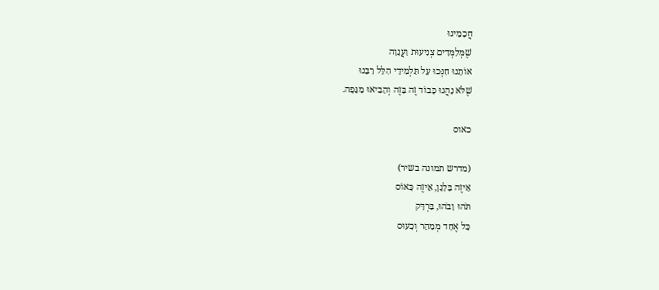חֲכָמֵינוּ
שֶׁמְּלַמְּדִים צְנִיעוּת וַעֲנָוָה
אוֹתָנוּ חִנְּכוּ עַל תַּלְמִידֵי הִלֵּל רַבֵּנוּ
שֶׁלֹּא נָהֲגוּ כָּבוֹד זֶה בָּזֶה וְהֵבִיאוּ מַגֵּפָה.

כאוס

(מדרש תמונה בשיר)
אֵיזֶה בָּלָגָן, אֵיזֶה כָּאוֹס
תֹּהוּ וָבֹהוּ, בַּרְדָּק
כָּל אֶחָד מְמַהֵר וְכָעוּס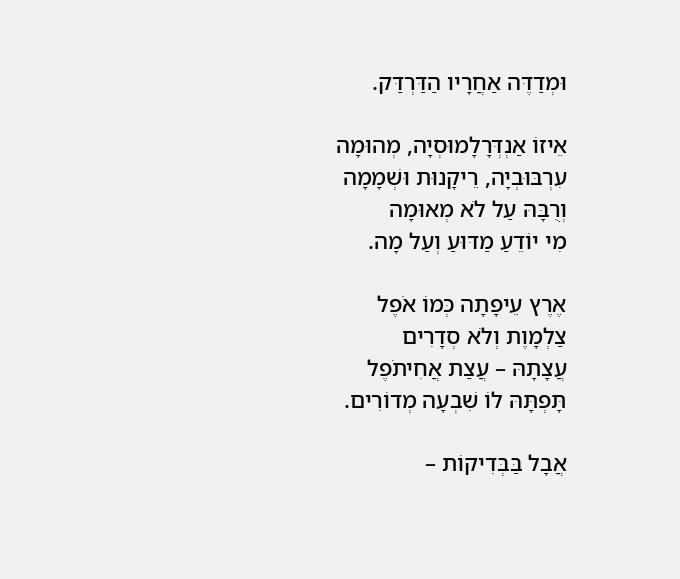וּמְדַדֶּה אַחֲרָיו הַדַּרְדַּק.

אֵיזוֹ אַנְדְּרָלָמוּסְיָה, מְהוּמָה
עִרְבּוּבְיָה, רֵיקָנוּת וּשְׁמָמָה
וְרֻבָּהּ עַל לֹא מְאוּמָה
מִי יוֹדֵעַ מַדּוּעַ וְעַל מָה.

אֶרֶץ עֵיפָתָה כְּמוֹ אֹפֶל
צַלְמָוֶת וְלֹא סְדָרִים
עֲצָתָהּ – עֲצַת אֲחִיתֹפֶל
תָּפְתָּהּ לוֹ שִׁבְעָה מְדוֹרִים.

אֲבָל בַּבְּדִיקוֹת –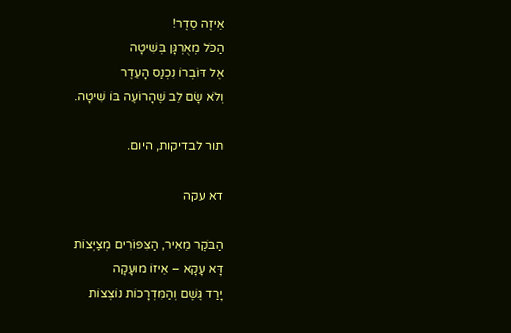אֵיזֶה סֵדֶר!
הַכֹּל מְאֻרְגָּן בְּשִׁיטָה
אֶל דּוֹבְרוֹ נִכְנַס הָעֵדֶר
וְלֹא שָׂם לֵב שֶׁהָרוֹעֶה בּוֹ שִׁיטָה.

תור לבדיקות, היום.

דא עקה

הַבֹּקֶר מֵאִיר, הַצִּפּוֹרִים מְצַיְּצוֹת
דָּא עָקָא – אֵיזוֹ מוּעָקָה
יָרַד גֶּשֶׁם וְהַמִּדְרָכוֹת נוֹצְצוֹת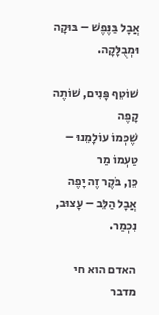אֲבָל בַּנֶּפֶשׁ – בּוּקָה וּמְבֻלָּקָה.

שׁוֹטֵף פָּנִים, שׁוֹתֶה קָפֶה
שֶׁכְּמוֹ עוֹלָמֵנוּ – טַעְמוֹ מַר
כֵּן, בֹּקֶר זֶה יָפֶה
אֲבָל הַלֵּב – עָצוּב, נִכְמַר.

האדם הוא חי מדבר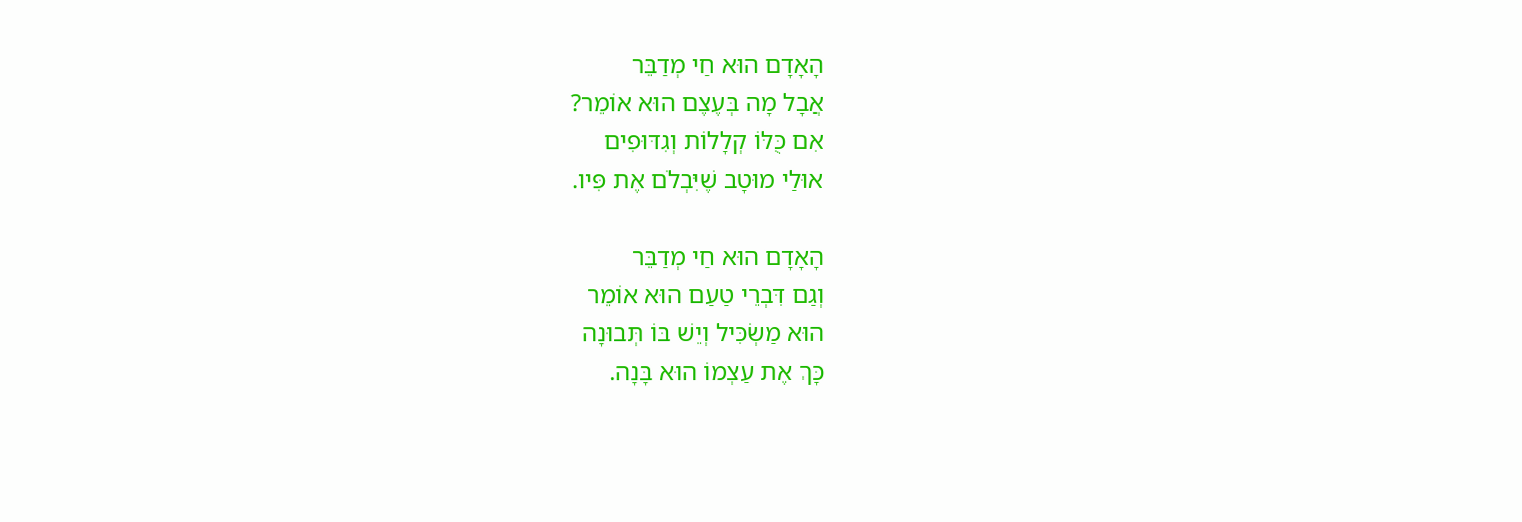הָאָדָם הוּא חַי מְדַבֵּר
אֲבָל מָה בְּעֶצֶם הוּא אוֹמֵר?
אִם כֻּלּוֹ קְלָלוֹת וְגִדּוּפִים
אוּלַי מוּטָב שֶׁיִּבְלֹם אֶת פִּיו.

הָאָדָם הוּא חַי מְדַבֵּר
וְגַם דִּבְרֵי טַעַם הוּא אוֹמֵר
הוּא מַשְׂכִּיל וְיֵשׁ בּוֹ תְּבוּנָה
כָּךְ אֶת עַצְמוֹ הוּא בָּנָה.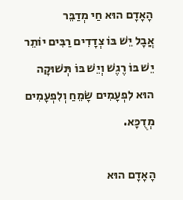הָאָדָם הוּא חַי מְדַבֵּר
אֲבָל יֵשׁ בּוֹ צְדָדִים רַבִּים יוֹתֵר
יֵשׁ בּוֹ רֶגֶשׁ וְיֵשׁ בּוֹ תְּשׁוּקָה
הוּא לִפְעָמִים שָׂמֵחַ וְלִפְעָמִים מְדֻכָּא.

הָאָדָם הוּא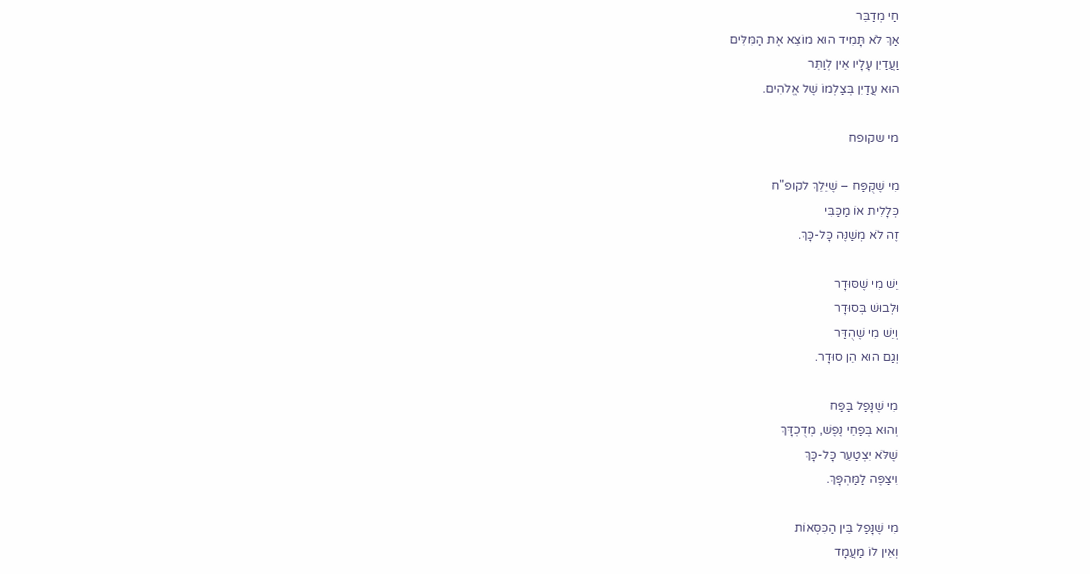חַי מְדַבֵּר
אַךְ לֹא תָּמִיד הוּא מוֹצֵא אֶת הַמִּלִּים
וַעֲדַיִן עָלָיו אֵין לְוַתֵּר
הוּא עֲדַיִן בְּצַלְמוֹ שֶׁל אֱלֹהִים.

מי שקופח

מִי שֶׁקֻּפַּח – שֶׁיֵּלֵךְ לקופ"ח
כְּלָלִית אוֹ מַכַּבִּי
זֶה לֹא מְשַׁנֶּה כָּל-כָּךְ.

יֵשׁ מִי שֶׁסּוּדָר
וּלְבוּשׁ בְּסוּדָר
וְיֵשׁ מִי שֶׁהֻדַּר
וְגַם הוּא הֵן סוּדָר.

מִי שֶׁנָּפַל בַּפַּח
וְהוּא בְּפַחֵי נֶפֶשׁ, מְדֻכְדָּךְ
שֶׁלֹּא יִצְטַעֵר כָּל-כָּךְ
וִיצַפֶּה לַמַּהְפָּךְ.

מִי שֶׁנָּפַל בֵּין הַכִּסְּאוֹת
וְאֵין לוֹ מַעֲמָד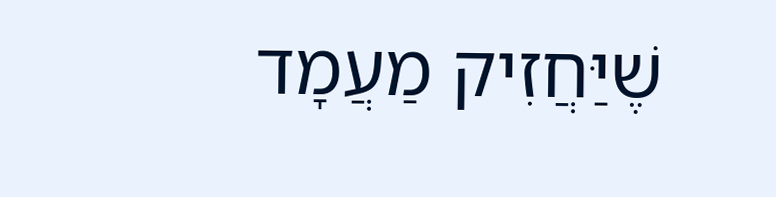שֶׁיַּחֲזִיק מַעֲמָד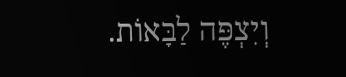וְיִצְפֶּה לַבָּאוֹת.